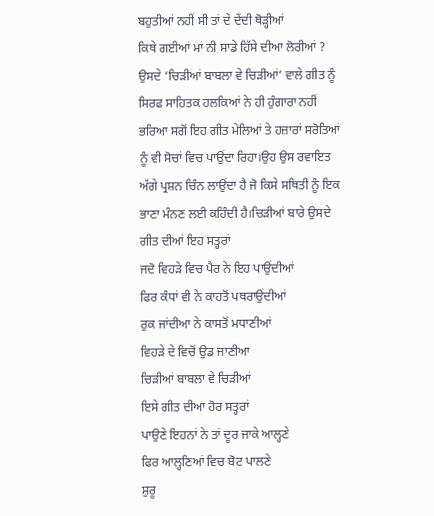ਬਹੁਤੀਆਂ ਨਹੀਂ ਸੀ ਤਾਂ ਦੇ ਦੇਂਦੀ ਥੋੜ੍ਹੀਆਂ
ਕਿਥੇ ਗਈਆਂ ਮਾਂ ਨੀ ਸਾਡੇ ਹਿੱਸੇ ਦੀਆ ਲੋਰੀਆਂ ?
ਉਸਦੇ ‘ਚਿੜੀਆਂ ਬਾਬਲਾ ਵੇ ਚਿੜੀਆਂ’ ਵਾਲੇ ਗੀਤ ਨੂੰ ਸਿਰਫ ਸਾਹਿਤਕ ਹਲਕਿਆਂ ਨੇ ਹੀ ਹੁੰਗਾਰਾ ਨਹੀਂ ਭਰਿਆ ਸਗੋਂ ਇਹ ਗੀਤ ਮੇਲਿਆਂ ਤੇ ਹਜ਼ਾਰਾਂ ਸਰੋਤਿਆਂ ਨੂੰ ਵੀ ਸੋਚਾਂ ਵਿਚ ਪਾਉਂਦਾ ਰਿਹਾ।ਉਹ ਉਸ ਰਵਾਇਤ ਅੱਗੇ ਪ੍ਰਸ਼ਨ ਚਿੰਨ ਲਾਉਂਦਾ ਹੈ ਜੋ ਕਿਸੇ ਸਥਿਤੀ ਨੂੰ ਇਕ ਭਾਣਾ ਮੰਨਣ ਲਈ ਕਹਿੰਦੀ ਹੈ।ਚਿੜੀਆਂ ਬਾਰੇ ਉਸਦੇ ਗੀਤ ਦੀਆਂ ਇਹ ਸਤ੍ਹਰਾਂ
ਜਦੋ ਵਿਹੜੇ ਵਿਚ ਪੈਰ ਨੇ ਇਹ ਪਾਉਂਦੀਆਂ
ਫਿਰ ਕੰਧਾਂ ਵੀ ਨੇ ਕਾਹਤੋਂ ਪਥਰਾਉਂਦੀਆਂ
ਰੁਕ ਜਾਂਦੀਆ ਨੇ ਕਾਸਤੋਂ ਮਧਾਣੀਆਂ
ਵਿਹੜੇ ਦੇ ਵਿਚੋਂ ਉਡ ਜਾਣੀਆ
ਚਿੜੀਆਂ ਬਾਬਲਾ ਵੇ ਚਿੜੀਆਂ
ਇਸੇ ਗੀਤ ਦੀਆ ਹੋਰ ਸਤ੍ਹਰਾਂ
ਪਾਉਣੇ ਇਹਨਾਂ ਨੇ ਤਾਂ ਦੂਰ ਜਾਕੇ ਆਲ੍ਹਣੇ
ਫਿਰ ਆਲ੍ਹਣਿਆਂ ਵਿਚ ਬੋਟ ਪਾਲਣੇ
ਸ਼ੁਰੂ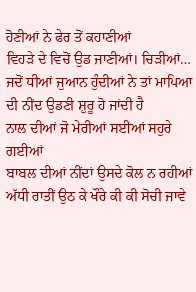ਹੋਣੀਆਂ ਨੇ ਫੇਰ ਤੋਂ ਕਹਾਣੀਆਂ
ਵਿਹੜੇ ਦੇ ਵਿਚੋਂ ਉਡ ਜਾਣੀਆਂ। ਚਿੜੀਆਂ…
ਜਦੋਂ ਧੀਆਂ ਜੁਆਨ ਹੁੰਦੀਆਂ ਨੇ ਤਾਂ ਮਾਪਿਆ ਦੀ ਨੀਂਦ ਉਡਣੀ ਸ਼ੁਰੂ ਹੋ ਜਾਂਦੀ ਹੈ
ਨਾਲ ਦੀਆਂ ਜੋ ਮੇਰੀਆਂ ਸਈਆਂ ਸਹੁਰੇ ਗਈਆਂ
ਬਾਬਲ ਦੀਆਂ ਨੀਂਦਾਂ ਉਸਦੇ ਕੋਲ ਨ ਰਹੀਆਂ
ਅੱਧੀ ਰਾਤੀਂ ਉਠ ਕੇ ਖੌਰੇ ਕੀ ਕੀ ਸੋਚੀ ਜਾਵੇ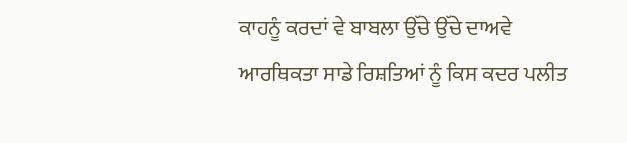ਕਾਹਨੂੰ ਕਰਦਾਂ ਵੇ ਬਾਬਲਾ ਉੱਚੇ ਉੱਚੇ ਦਾਅਵੇ
ਆਰਥਿਕਤਾ ਸਾਡੇ ਰਿਸ਼ਤਿਆਂ ਨੂੰ ਕਿਸ ਕਦਰ ਪਲੀਤ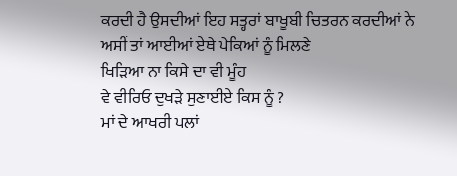ਕਰਦੀ ਹੈ ਉਸਦੀਆਂ ਇਹ ਸਤ੍ਹਰਾਂ ਬਾਖੂਬੀ ਚਿਤਰਨ ਕਰਦੀਆਂ ਨੇ
ਅਸੀਂ ਤਾਂ ਆਈਆਂ ਏਥੇ ਪੇਕਿਆਂ ਨੂੰ ਮਿਲਣੇ
ਖਿੜਿਆ ਨਾ ਕਿਸੇ ਦਾ ਵੀ ਮੂੰਹ
ਵੇ ਵੀਰਿਓ ਦੁਖੜੇ ਸੁਣਾਈਏ ਕਿਸ ਨੂੰ ?
ਮਾਂ ਦੇ ਆਖਰੀ ਪਲਾਂ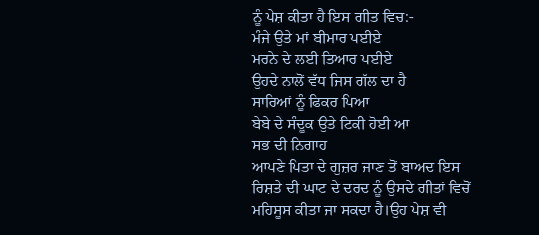ਨੂੰ ਪੇਸ਼ ਕੀਤਾ ਹੈ ਇਸ ਗੀਤ ਵਿਚ:-
ਮੰਜੇ ਉਤੇ ਮਾਂ ਬੀਮਾਰ ਪਈਏ
ਮਰਨੇ ਦੇ ਲਈ ਤਿਆਰ ਪਈਏ
ਉਹਦੇ ਨਾਲੋਂ ਵੱਧ ਜਿਸ ਗੱਲ ਦਾ ਹੈ
ਸਾਰਿਆਂ ਨੂੰ ਫਿਕਰ ਪਿਆ
ਬੇਬੇ ਦੇ ਸੰਦੂਕ ਉਤੇ ਟਿਕੀ ਹੋਈ ਆ
ਸਭ ਦੀ ਨਿਗਾਹ
ਆਪਣੇ ਪਿਤਾ ਦੇ ਗੁਜ਼ਰ ਜਾਣ ਤੋਂ ਬਾਅਦ ਇਸ ਰਿਸ਼ਤੇ ਦੀ ਘਾਟ ਦੇ ਦਰਦ ਨੂੰ ਉਸਦੇ ਗੀਤਾਂ ਵਿਚੋਂ ਮਹਿਸੂਸ ਕੀਤਾ ਜਾ ਸਕਦਾ ਹੈ।ਉਹ ਪੇਸ਼ ਵੀ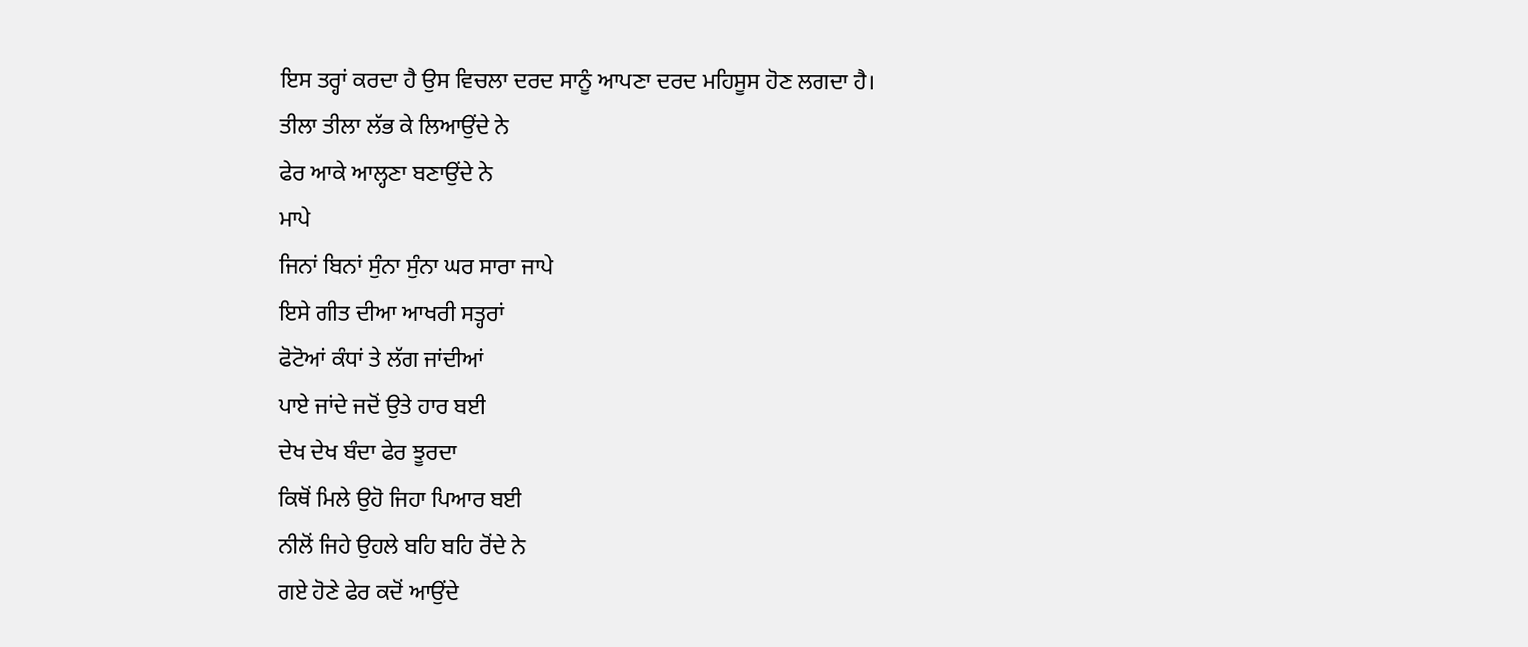ਇਸ ਤਰ੍ਹਾਂ ਕਰਦਾ ਹੈ ਉਸ ਵਿਚਲਾ ਦਰਦ ਸਾਨੂੰ ਆਪਣਾ ਦਰਦ ਮਹਿਸੂਸ ਹੋਣ ਲਗਦਾ ਹੈ।
ਤੀਲਾ ਤੀਲਾ ਲੱਭ ਕੇ ਲਿਆਉਂਦੇ ਨੇ
ਫੇਰ ਆਕੇ ਆਲ੍ਹਣਾ ਬਣਾਉਂਦੇ ਨੇ
ਮਾਪੇ
ਜਿਨਾਂ ਬਿਨਾਂ ਸੁੰਨਾ ਸੁੰਨਾ ਘਰ ਸਾਰਾ ਜਾਪੇ
ਇਸੇ ਗੀਤ ਦੀਆ ਆਖਰੀ ਸਤ੍ਹਰਾਂ
ਫੋਟੋਆਂ ਕੰਧਾਂ ਤੇ ਲੱਗ ਜਾਂਦੀਆਂ
ਪਾਏ ਜਾਂਦੇ ਜਦੋਂ ਉਤੇ ਹਾਰ ਬਈ
ਦੇਖ ਦੇਖ ਬੰਦਾ ਫੇਰ ਝੂਰਦਾ
ਕਿਥੋਂ ਮਿਲੇ ਉਹੋ ਜਿਹਾ ਪਿਆਰ ਬਈ
ਨੀਲੋਂ ਜਿਹੇ ਉਹਲੇ ਬਹਿ ਬਹਿ ਰੋਂਦੇ ਨੇ
ਗਏ ਹੋਣੇ ਫੇਰ ਕਦੋਂ ਆਉਂਦੇ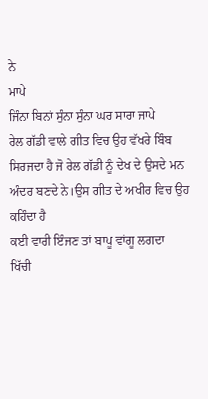ਨੇ
ਮਾਪੇ
ਜਿੰਨਾ ਬਿਨਾਂ ਸੁੰਨਾ ਸੁੰਨਾ ਘਰ ਸਾਰਾ ਜਾਪੇ
ਰੇਲ ਗੱਡੀ ਵਾਲੇ ਗੀਤ ਵਿਚ ਉਹ ਵੱਖਰੇ ਬਿੰਬ ਸਿਰਜਦਾ ਹੈ ਜੋ ਰੇਲ ਗੱਡੀ ਨੂੰ ਦੇਖ ਦੇ ਉਸਦੇ ਮਨ ਅੰਦਰ ਬਣਦੇ ਨੇ।ਉਸ ਗੀਤ ਦੇ ਅਖੀਰ ਵਿਚ ਉਹ ਕਹਿੰਦਾ ਹੈ
ਕਈ ਵਾਰੀ ਇੰਜਣ ਤਾਂ ਬਾਪੂ ਵਾਂਗੂ ਲਗਦਾ
ਖਿੱਚੀ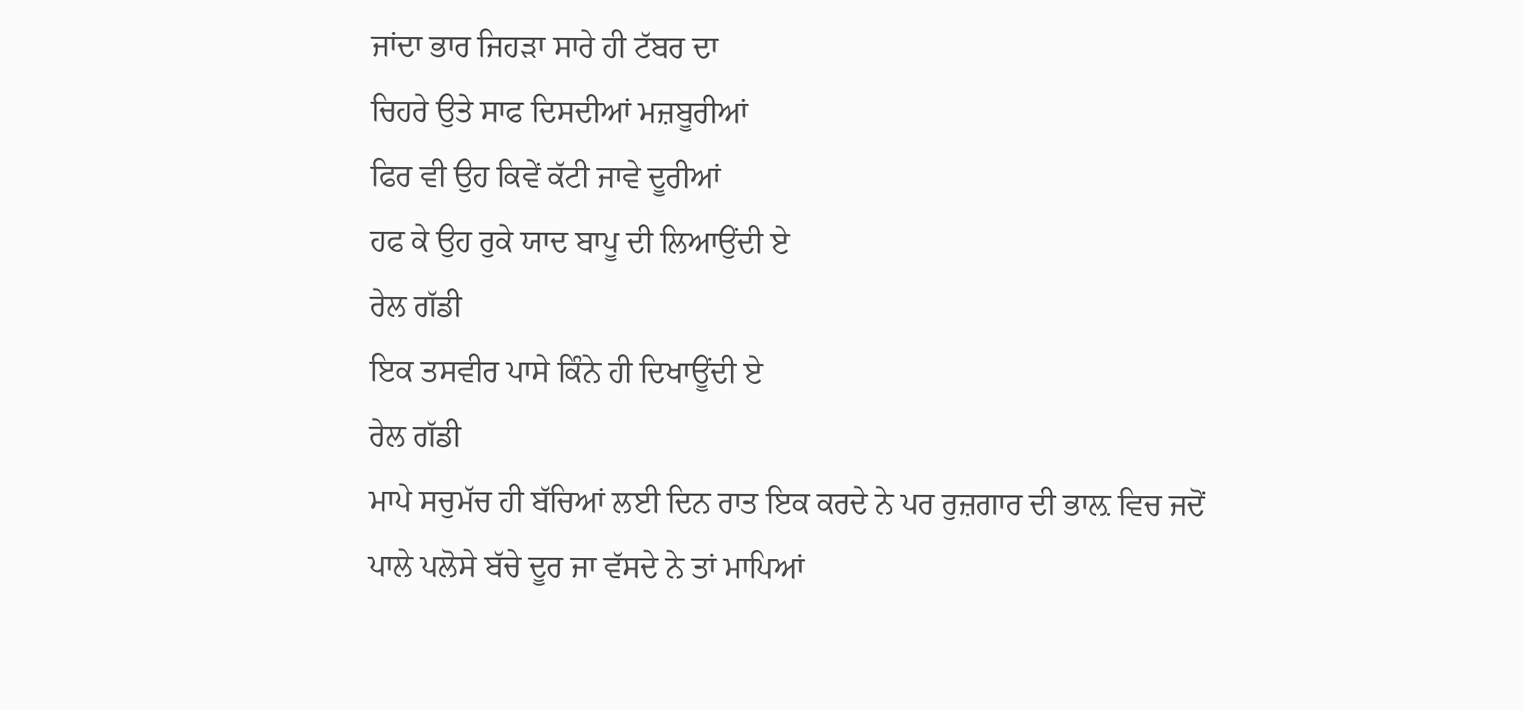ਜਾਂਦਾ ਭਾਰ ਜਿਹੜਾ ਸਾਰੇ ਹੀ ਟੱਬਰ ਦਾ
ਚਿਹਰੇ ਉਤੇ ਸਾਫ ਦਿਸਦੀਆਂ ਮਜ਼ਬੂਰੀਆਂ
ਫਿਰ ਵੀ ਉਹ ਕਿਵੇਂ ਕੱਟੀ ਜਾਵੇ ਦੂਰੀਆਂ
ਹਫ ਕੇ ਉਹ ਰੁਕੇ ਯਾਦ ਬਾਪੂ ਦੀ ਲਿਆਉਂਦੀ ਏ
ਰੇਲ ਗੱਡੀ
ਇਕ ਤਸਵੀਰ ਪਾਸੇ ਕਿੰਨੇ ਹੀ ਦਿਖਾਊਂਦੀ ਏ
ਰੇਲ ਗੱਡੀ
ਮਾਪੇ ਸਚੁਮੱਚ ਹੀ ਬੱਚਿਆਂ ਲਈ ਦਿਨ ਰਾਤ ਇਕ ਕਰਦੇ ਨੇ ਪਰ ਰੁਜ਼ਗਾਰ ਦੀ ਭਾਲ਼ ਵਿਚ ਜਦੋਂ ਪਾਲੇ ਪਲੋਸੇ ਬੱਚੇ ਦੂਰ ਜਾ ਵੱਸਦੇ ਨੇ ਤਾਂ ਮਾਪਿਆਂ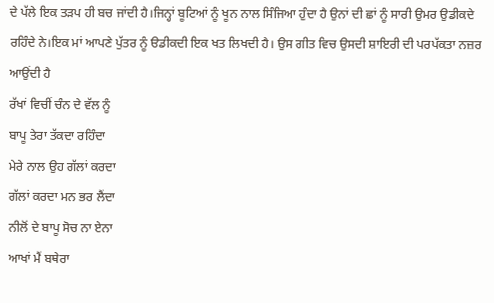ਦੇ ਪੱਲੇ ਇਕ ਤੜਪ ਹੀ ਬਚ ਜਾਂਦੀ ਹੈ।ਜਿਨ੍ਹਾਂ ਬੂਟਿਆਂ ਨੂੰ ਖੂਨ ਨਾਲ ਸਿੰਜਿਆ ਹੁੰਦਾ ਹੈ ਉਨਾਂ ਦੀ ਛਾਂ ਨੂੰ ਸਾਰੀ ਉਮਰ ਉਡੀਕਦੇ ਰਹਿੰਦੇ ਨੇ।ਇਕ ਮਾਂ ਆਪਣੇ ਪੁੱਤਰ ਨੂੰ ੳਡੀਕਦੀ ਇਕ ਖਤ ਲਿਖਦੀ ਹੈ। ਉਸ ਗੀਤ ਵਿਚ ਉਸਦੀ ਸ਼ਾਇਰੀ ਦੀ ਪਰਪੱਕਤਾ ਨਜ਼ਰ ਆਉਂਦੀ ਹੈ
ਰੱਖਾਂ ਵਿਚੀਂ ਚੰਨ ਦੇ ਵੱਲ ਨੂੰ
ਬਾਪੂ ਤੇਰਾ ਤੱਕਦਾ ਰਹਿੰਦਾ
ਮੇਰੇ ਨਾਲ ਉਹ ਗੱਲਾਂ ਕਰਦਾ
ਗੱਲਾਂ ਕਰਦਾ ਮਨ ਭਰ ਲੈਂਦਾ
ਨੀਲੋਂ ਦੇ ਬਾਪੂ ਸੋਚ ਨਾ ਏਨਾ
ਆਖਾਂ ਮੈਂ ਬਥੇਰਾ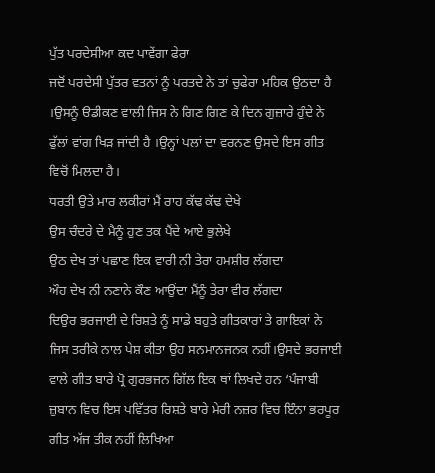ਪੁੱਤ ਪਰਦੇਸੀਆ ਕਦ ਪਾਵੇਂਗਾ ਫੇਰਾ
ਜਦੋਂ ਪਰਦੇਸੀ ਪੁੱਤਰ ਵਤਨਾਂ ਨੂੰ ਪਰਤਦੇ ਨੇ ਤਾਂ ਚੁਫੇਰਾ ਮਹਿਕ ਉਠਦਾ ਹੈ ।ਉਸਨੂੰ ੳਡੀਕਣ ਵਾਲੀ ਜਿਸ ਨੇ ਗਿਣ ਗਿਣ ਕੇ ਦਿਨ ਗੁਜ਼ਾਰੇ ਹੁੰਦੇ ਨੇ ਫੁੱਲਾਂ ਵਾਂਗ ਖਿੜ ਜਾਂਦੀ ਹੈ ।ਉਨ੍ਹਾਂ ਪਲਾਂ ਦਾ ਵਰਨਣ ਉਸਦੇ ਇਸ ਗੀਤ ਵਿਚੋਂ ਮਿਲਦਾ ਹੈ।
ਧਰਤੀ ਉਤੇ ਮਾਰ ਲਕੀਰਾਂ ਮੈਂ ਰਾਹ ਕੱਢ ਕੱਢ ਦੇਖੇ
ਉਸ ਚੰਦਰੇ ਦੇ ਮੈਨੂੰ ਹੁਣ ਤਕ ਪੈਂਦੇ ਆਏ ਭੁਲੇਖੇ
ਉਠ ਦੇਖ ਤਾਂ ਪਛਾਣ ਇਕ ਵਾਰੀ ਨੀ ਤੇਰਾ ਹਮਸ਼ੀਰ ਲੱਗਦਾ
ਔਹ ਦੇਖ ਨੀ ਨਣਾਨੇ ਕੌਣ ਆਉਂਦਾ ਮੈਂਨੂੰ ਤੇਰਾ ਵੀਰ ਲੱਗਦਾ
ਦਿਉਰ ਭਰਜਾਈ ਦੇ ਰਿਸ਼ਤੇ ਨੂੰ ਸਾਡੇ ਬਹੁਤੇ ਗੀਤਕਾਰਾਂ ਤੇ ਗਾਇਕਾਂ ਨੇ ਜਿਸ ਤਰੀਕੇ ਨਾਲ ਪੇਸ਼ ਕੀਤਾ ਉਹ ਸਨਮਾਨਜਨਕ ਨਹੀਂ।ਉਸਦੇ ਭਰਜਾਈ ਵਾਲੇ ਗੀਤ ਬਾਰੇ ਪ੍ਰੋ ਗੁਰਭਜਨ ਗਿੱਲ ਇਕ ਥਾਂ ਲਿਖਦੇ ਹਨ ‘ਪੰਜਾਬੀ ਜ਼ੁਬਾਨ ਵਿਚ ਇਸ ਪਵਿੱਤਰ ਰਿਸ਼ਤੇ ਬਾਰੇ ਮੇਰੀ ਨਜ਼ਰ ਵਿਚ ਇੰਨਾ ਭਰਪੂਰ ਗੀਤ ਅੱਜ ਤੀਕ ਨਹੀਂ ਲਿਖਿਆ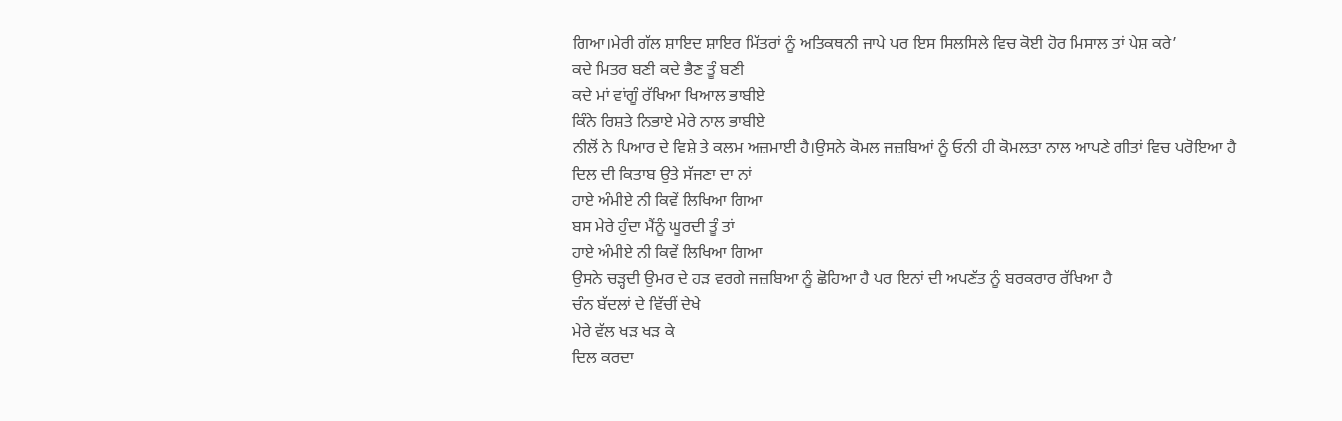ਗਿਆ।ਮੇਰੀ ਗੱਲ ਸ਼ਾਇਦ ਸ਼ਾਇਰ ਮਿੱਤਰਾਂ ਨੂੰ ਅਤਿਕਥਨੀ ਜਾਪੇ ਪਰ ਇਸ ਸਿਲਸਿਲੇ ਵਿਚ ਕੋਈ ਹੋਰ ਮਿਸਾਲ ਤਾਂ ਪੇਸ਼ ਕਰੇ’
ਕਦੇ ਮਿਤਰ ਬਣੀ ਕਦੇ ਭੈਣ ਤੂੰ ਬਣੀ
ਕਦੇ ਮਾਂ ਵਾਂਗੂੰ ਰੱਖਿਆ ਖਿਆਲ ਭਾਬੀਏ
ਕਿੰਨੇ ਰਿਸ਼ਤੇ ਨਿਭਾਏ ਮੇਰੇ ਨਾਲ ਭਾਬੀਏ
ਨੀਲੋਂ ਨੇ ਪਿਆਰ ਦੇ ਵਿਸ਼ੇ ਤੇ ਕਲਮ ਅਜ਼ਮਾਈ ਹੈ।ਉਸਨੇ ਕੋਮਲ ਜਜ਼ਬਿਆਂ ਨੂੰ ਓਨੀ ਹੀ ਕੋਮਲਤਾ ਨਾਲ ਆਪਣੇ ਗੀਤਾਂ ਵਿਚ ਪਰੋਇਆ ਹੈ
ਦਿਲ ਦੀ ਕਿਤਾਬ ਉਤੇ ਸੱਜਣਾ ਦਾ ਨਾਂ
ਹਾਏ ਅੰਮੀਏ ਨੀ ਕਿਵੇਂ ਲਿਖਿਆ ਗਿਆ
ਬਸ ਮੇਰੇ ਹੁੰਦਾ ਮੈਂਨੂੰ ਘੂਰਦੀ ਤੂੰ ਤਾਂ
ਹਾਏ ਅੰਮੀਏ ਨੀ ਕਿਵੇਂ ਲਿਖਿਆ ਗਿਆ
ਉਸਨੇ ਚੜ੍ਹਦੀ ਉਮਰ ਦੇ ਹੜ ਵਰਗੇ ਜਜ਼ਬਿਆ ਨੂੰ ਛੋਹਿਆ ਹੈ ਪਰ ਇਨਾਂ ਦੀ ਅਪਣੱਤ ਨੂੰ ਬਰਕਰਾਰ ਰੱਖਿਆ ਹੈ
ਚੰਨ ਬੱਦਲਾਂ ਦੇ ਵਿੱਚੀਂ ਦੇਖੇ
ਮੇਰੇ ਵੱਲ ਖੜ ਖੜ ਕੇ
ਦਿਲ ਕਰਦਾ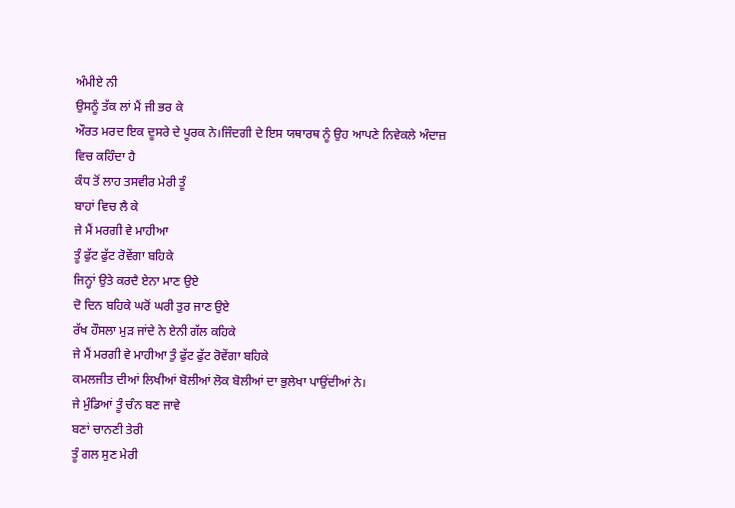ਅੰਮੀਏ ਨੀ
ਉਸਨੂੰ ਤੱਕ ਲਾਂ ਮੈਂ ਜੀ ਭਰ ਕੇ
ਔਰਤ ਮਰਦ ਇਕ ਦੂਸਰੇ ਦੇ ਪੂਰਕ ਨੇ।ਜਿੰਦਗੀ ਦੇ ਇਸ ਯਥਾਰਥ ਨੂੰ ਉਹ ਆਪਣੇ ਨਿਵੇਕਲੇ ਅੰਦਾਜ਼ ਵਿਚ ਕਹਿੰਦਾ ਹੈ
ਕੰਧ ਤੋਂ ਲਾਹ ਤਸਵੀਰ ਮੇਰੀ ਤੂੰ
ਬਾਹਾਂ ਵਿਚ ਲੈ ਕੇ
ਜੇ ਮੈਂ ਮਰਗੀ ਵੇ ਮਾਹੀਆ
ਤੂੰ ਫੁੱਟ ਫੁੱਟ ਰੋਵੇਂਗਾ ਬਹਿਕੇ
ਜਿਨ੍ਹਾਂ ਉਤੇ ਕਰਦੈ ਏਨਾ ਮਾਣ ਉਏ
ਦੋ ਦਿਨ ਬਹਿਕੇ ਘਰੋਂ ਘਰੀ ਤੁਰ ਜਾਣ ਉਏ
ਰੱਖ ਹੌਸਲਾ ਮੁੜ ਜਾਂਦੇ ਨੇ ਏਨੀ ਗੱਲ ਕਹਿਕੇ
ਜੇ ਮੈਂ ਮਰਗੀ ਵੇ ਮਾਹੀਆ ਤੁੰ ਫੁੱਟ ਫੁੱਟ ਰੋਵੇਂਗਾ ਬਹਿਕੇ
ਕਮਲਜੀਤ ਦੀਆਂ ਲਿਖੀਆਂ ਬੋਲੀਆਂ ਲੋਕ ਬੋਲੀਆਂ ਦਾ ਭੁਲੇਖਾ ਪਾਉਂਦੀਆਂ ਨੇ।
ਜੇ ਮੁੰਡਿਆਂ ਤੂੰ ਚੰਨ ਬਣ ਜਾਵੇ
ਬਣਾਂ ਚਾਨਣੀ ਤੇਰੀ
ਤੂੰ ਗਲ ਸੁਣ ਮੇਰੀ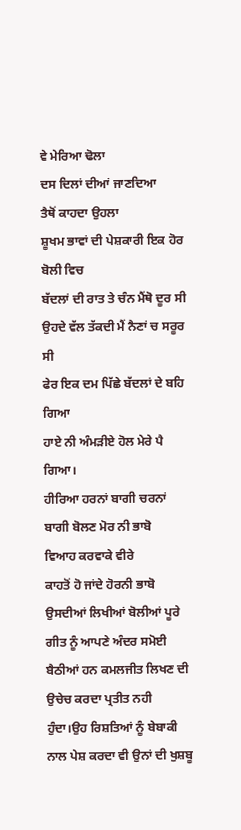ਵੇ ਮੇਰਿਆ ਢੋਲਾ
ਦਸ ਦਿਲਾਂ ਦੀਆਂ ਜਾਣਦਿਆ
ਤੈਥੋਂ ਕਾਹਦਾ ਉਹਲਾ
ਸ਼ੂਖਮ ਭਾਵਾਂ ਦੀ ਪੇਸ਼ਕਾਰੀ ਇਕ ਹੋਰ ਬੋਲੀ ਵਿਚ
ਬੱਦਲਾਂ ਦੀ ਰਾਤ ਤੇ ਚੰਨ ਮੈਂਥੋ ਦੂਰ ਸੀ
ਉਹਦੇ ਵੱਲ ਤੱਕਦੀ ਮੈਂ ਨੈਣਾਂ ਚ ਸਰੂਰ ਸੀ
ਫੇਰ ਇਕ ਦਮ ਪਿੱਛੇ ਬੱਦਲਾਂ ਦੇ ਬਹਿ ਗਿਆ
ਹਾਏ ਨੀ ਅੰਮੜੀਏ ਹੋਲ ਮੇਰੇ ਪੈ ਗਿਆ।
ਹੀਰਿਆ ਹਰਨਾਂ ਬਾਗੀ ਚਰਨਾਂ
ਬਾਗੀ ਬੋਲਣ ਮੋਰ ਨੀ ਭਾਬੋ
ਵਿਆਹ ਕਰਵਾਕੇ ਵੀਰੇ
ਕਾਹਤੋਂ ਹੋ ਜਾਂਦੇ ਹੋਰਨੀ ਭਾਬੋ
ਉਸਦੀਆਂ ਲਿਖੀਆਂ ਬੋਲੀਆਂ ਪੂਰੇ ਗੀਤ ਨੂੰ ਆਪਣੇ ਅੰਦਰ ਸਮੋਈ ਬੈਠੀਆਂ ਹਨ ਕਮਲਜੀਤ ਲਿਖਣ ਦੀ ਉਚੇਚ ਕਰਦਾ ਪ੍ਰਤੀਤ ਨਹੀ ਹੁੰਦਾ।ਉਹ ਰਿਸ਼ਤਿਆਂ ਨੂੰ ਬੇਬਾਕੀ ਨਾਲ ਪੇਸ਼ ਕਰਦਾ ਵੀ ਉਨਾਂ ਦੀ ਖੁਸ਼ਬੂ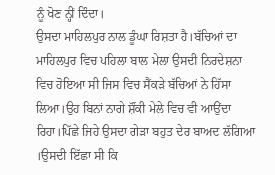ਨੂੰ ਖੋਣ ਨ੍ਹੀਂ ਦਿੰਦਾ।
ਉਸਦਾ ਮਾਹਿਲਪੁਰ ਨਾਲ ਡੂੰਘਾ ਰਿਸ਼ਤਾ ਹੈ।ਬੱਚਿਆਂ ਦਾ ਮਾਹਿਲਪੁਰ ਵਿਚ ਪਹਿਲਾ ਬਾਲ ਮੇਲਾ ਉਸਦੀ ਨਿਰਦੇਸ਼ਨਾ ਵਿਚ ਹੋਇਆ ਸੀ ਜਿਸ ਵਿਚ ਸੈਂਕੜੇ ਬੱਚਿਆਂ ਨੇ ਹਿੱਸਾ ਲਿਆ।ਉਹ ਬਿਨਾਂ ਨਾਗੇ ਸ਼ੌਂਕੀ ਮੇਲੇ ਵਿਚ ਵੀ ਆਉਂਦਾ ਰਿਹਾ।ਪਿੱਛੇ ਜਿਹੇ ਉਸਦਾ ਗੇੜਾ ਬਹੁਤ ਦੇਰ ਬਾਅਦ ਲੱਗਿਆ ।ਉਸਦੀ ਇੱਛਾ ਸੀ ਕਿ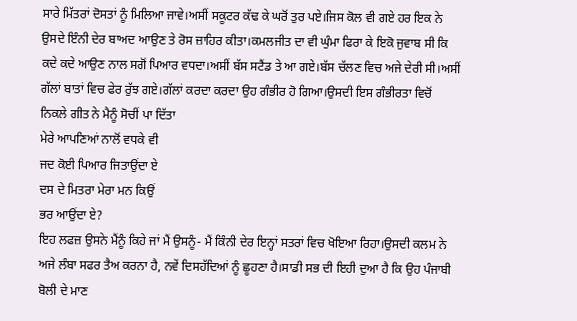ਸਾਰੇ ਮਿੱਤਰਾਂ ਦੋਸਤਾਂ ਨੂੰ ਮਿਲਿਆ ਜਾਵੇ।ਅਸੀਂ ਸਕੂਟਰ ਕੱਢ ਕੇ ਘਰੋਂ ਤੁਰ ਪਏ।ਜਿਸ ਕੋਲ ਵੀ ਗਏ ਹਰ ਇਕ ਨੇ ਉਸਦੇ ਇੰਨੀ ਦੇਰ ਬਾਅਦ ਆਉਣ ਤੇ ਰੋਸ ਜ਼ਾਹਿਰ ਕੀਤਾ।ਕਮਲਜੀਤ ਦਾ ਵੀ ਘੁੰਮਾ ਫਿਰਾ ਕੇ ਇਕੋ ਜੁਵਾਬ ਸੀ ਕਿ ਕਦੇ ਕਦੇ ਆਉਣ ਨਾਲ ਸਗੋਂ ਪਿਆਰ ਵਧਦਾ।ਅਸੀਂ ਬੱਸ ਸਟੈਂਡ ਤੇ ਆ ਗਏ।ਬੱਸ ਚੱਲਣ ਵਿਚ ਅਜੇ ਦੇਰੀ ਸੀ।ਅਸੀਂ ਗੱਲਾਂ ਬਾਤਾਂ ਵਿਚ ਫੇਰ ਰੁੱਝ ਗਏ।ਗੱਲਾਂ ਕਰਦਾ ਕਰਦਾ ਉਹ ਗੰਭੀਰ ਹੋ ਗਿਆ।ਉਸਦੀ ਇਸ ਗੰਭੀਰਤਾ ਵਿਚੋਂ ਨਿਕਲੇ ਗੀਤ ਨੇ ਮੈਨੂੰ ਸੋਚੀਂ ਪਾ ਦਿੱਤਾ
ਮੇਰੇ ਆਪਣਿਆਂ ਨਾਲੋਂ ਵਧਕੇ ਵੀ
ਜਦ ਕੋਈ ਪਿਆਰ ਜਿਤਾਉਂਦਾ ਏ
ਦਸ ਦੇ ਮਿਤਰਾ ਮੇਰਾ ਮਨ ਕਿਉਂ
ਭਰ ਆਉਂਦਾ ਏ?
ਇਹ ਲਫਜ਼ ਉਸਨੇ ਮੈਂਨੂੰ ਕਿਹੇ ਜਾਂ ਮੈਂ ਉਸਨੂੰ- ਮੈਂ ਕਿੰਨੀ ਦੇਰ ਇਨ੍ਹਾਂ ਸਤਰਾਂ ਵਿਚ ਖੋਇਆ ਰਿਹਾ।ਉਸਦੀ ਕਲਮ ਨੇ ਅਜੇ ਲੰਬਾ ਸਫਰ ਤੈਅ ਕਰਨਾ ਹੈ, ਨਵੇਂ ਦਿਸਹੱਦਿਆਂ ਨੂੰ ਛੂਹਣਾ ਹੈ।ਸਾਡੀ ਸਭ ਦੀ ਇਹੀ ਦੁਆ ਹੈ ਕਿ ਉਹ ਪੰਜਾਬੀ ਬੋਲੀ ਦੇ ਮਾਣ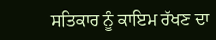ਸਤਿਕਾਰ ਨੂੰ ਕਾਇਮ ਰੱਖਣ ਦਾ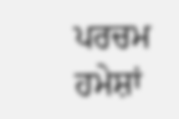ਪਰਚਮ ਹਮੇਸ਼ਾਂ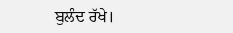ਬੁਲੰਦ ਰੱਖੇ।